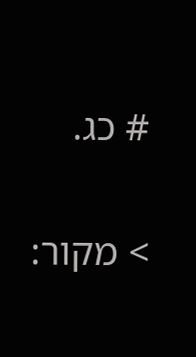# כג.

> מקור: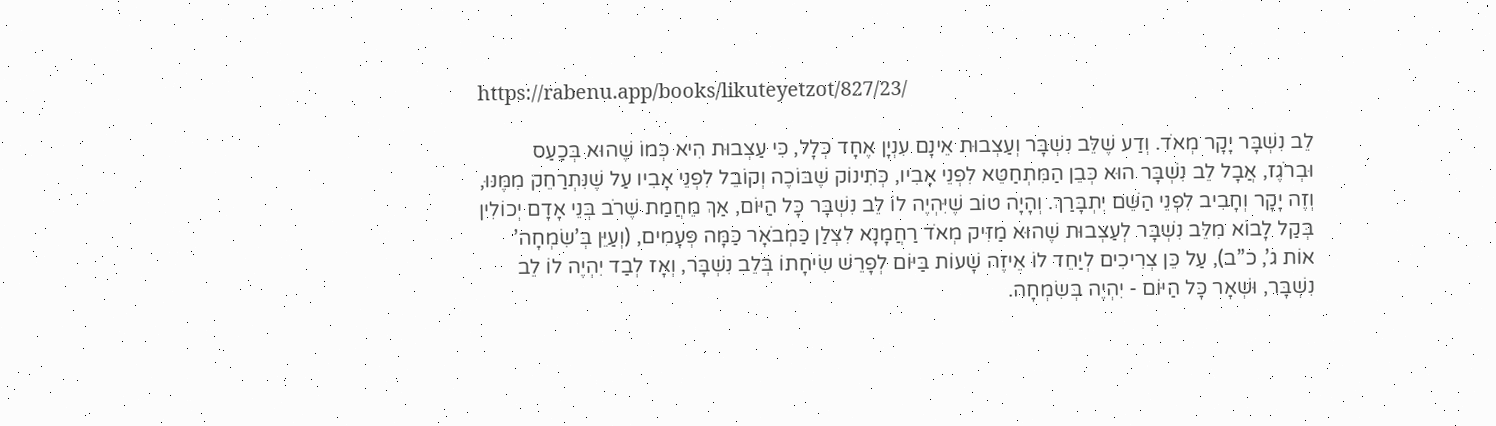https://rabenu.app/books/likuteyetzot/827/23/

לֵב נִשְׁבָּר יָקָר מְאֹד. וְדַע שֶׁלֵּב נִשְׁבָּר וְעַצְבוּת אֵינָם עִנְיָן אֶחָד כְּלָל, כִּי עַצְבוּת הִיא כְּמוֹ שֶׁהוּא בְּכַעַס וּבְרֹגֶז, אֲבָל לֵב נִשְׁבָּר הוּא כְּבֵן הַמִּתְחַטֵּא לִפְנֵי אָבִיו, כְּתִינוֹק שֶׁבּוֹכֶה וְקוֹבֵל לִפְנֵי אָבִיו עַל שֶׁנִּתְרַחֵק מִמֶּנּוּ, וְזֶה יָקָר וְחָבִיב לִפְנֵי הַשֵּׁם יִתְבָּרַךְ. וְהָיָה טוֹב שֶׁיִּהְיֶה לוֹ לֵב נִשְׁבָּר כָּל הַיּוֹם, אַךְ מֵחֲמַת שֶׁרֹב בְּנֵי אָדָם יְכוֹלִין בְּקַל לָבוֹא מִלֵּב נִשְׁבָּר לְעַצְבוּת שֶׁהוּא מַזִּיק מְאֹד רַחֲמָנָא לִצְלַן כַּמְבֹאָר כַּמָּה פְּעָמִים, (וְעַיֵּן בְּ’שִׂמְחָה’ אוֹת ג’, כ”ב), עַל כֵּן צְרִיכִים לְיַחֵד לוֹ אֵיזֶה שָׁעוֹת בַּיּוֹם לְפָרֵשׁ שִׂיחָתוֹ בְּלֵב נִשְׁבָּר, וְאָז לְבַד יִהְיֶה לוֹ לֵב נִשְׁבָּר, וּשְׁאָר כָּל הַיּוֹם - יִהְיֶה בְּשִׂמְחָה.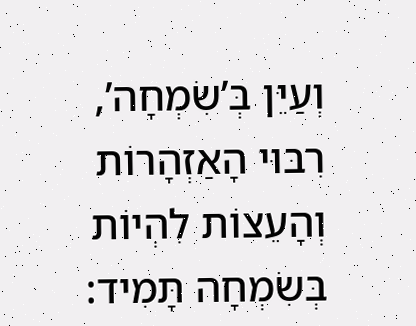וְעַיֵּן בְּ’שִׂמְחָה’, רִבּוּי הָאַזְהָרוֹת וְהָעֵצוֹת לִהְיוֹת בְּשִׂמְחָה תָּמִיד: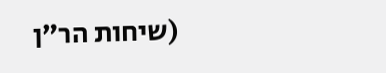(שיחות הר”ן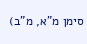סימן מ”א, מ”ב)